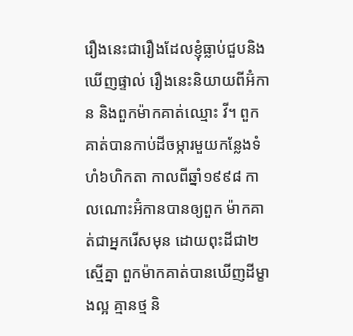រឿងនេះជារឿងដែលខ្ញុំធ្លាប់ជួបនិងឃើញផ្ទាល់ រឿងនេះនិយាយពីអ៊ំកាន និងពួកម៉ាកគាត់ឈ្មោះ វី។ ពួកគាត់បានកាប់ដីចម្ការមួយកន្លែងទំហំ៦ហិកតា កាលពីឆ្នាំ១៩៩៨ កាលណោះអ៊ំកានបានឲ្យពួក ម៉ាកគាត់ជាអ្នករើសមុន ដោយពុះដីជា២ស្មើគ្នា ពួកម៉ាកគាត់បានឃើញដីម្ខាងល្អ គ្មានថ្ម និ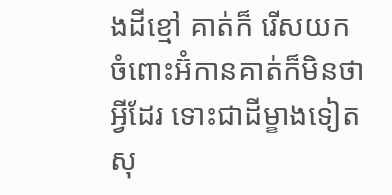ងដីខ្មៅ គាត់ក៏ រើសយក ចំពោះអ៊ំកានគាត់ក៏មិនថាអ្វីដែរ ទោះជាដីម្ខាងទៀតសុ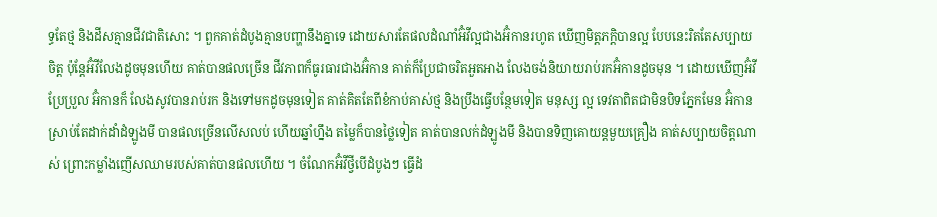ទ្ធតែថ្ម និងដីសគ្មានជីវជាតិសោះ ។ ពួកគាត់ដំបូងគ្មានបញ្ហានឹងគ្នាទេ ដោយសារតែផលដំណាំអ៊ំវីល្អជាងអ៊ំកានរហូត ឃើញមិត្តភក្ដិបានល្អ បែបនេះរិតតែសប្បាយចិត្ត ប៉ុន្ដែអ៊ំវីលែងដូចមុនហើយ គាត់បានផលច្រើន ជីវភាពក៏ធូរធារជាងអ៊ំកាន គាត់ក៏ប្រែជាចរិតអួតអាង លែងចង់និយាយរាប់រកអ៊ំកានដូចមុន ។ ដោយឃើញអ៊ំវីប្រែប្រួល អ៊ំកានក៏ លែងសូវបានរាប់រក និងទៅមកដូចមុនទៀត គាត់គិតតែពីខំកាប់គាស់ថ្ម និងប្រឹងធ្វើបន្ថែមទៀត មនុស្ស ល្អ ទេវតាពិតជាមិនបិទភ្នែកមែន អ៊ំកានស្រាប់តែដាក់ដាំដំឡូងមី បានផលច្រើនលើសលប់ ហើយឆ្នាំហ្នឹង តម្លៃក៏បានថ្លៃទៀត គាត់បានលក់ដំឡូងមី និងបានទិញគោយន្ដមួយគ្រឿង គាត់សប្បាយចិត្តណាស់ ព្រោះកម្លាំងញើសឈាមរបស់គាត់បានផលហើយ ។ ចំណែកអ៊ំវីថ្វីបើដំបូងៗ ធ្វើដំ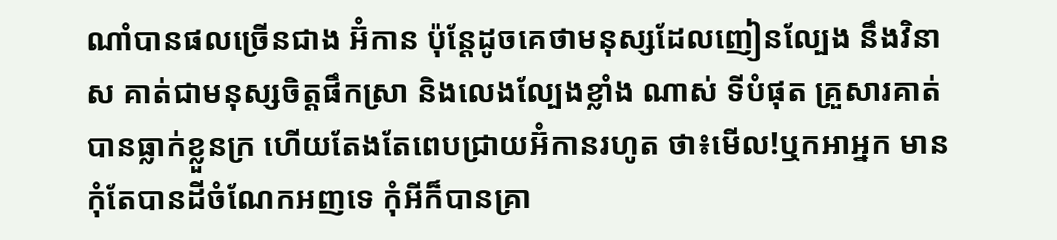ណាំបានផលច្រើនជាង អ៊ំកាន ប៉ុន្ដែដូចគេថាមនុស្សដែលញៀនល្បែង នឹងវិនាស គាត់ជាមនុស្សចិត្តផឹកស្រា និងលេងល្បែងខ្លាំង ណាស់ ទីបំផុត គ្រួសារគាត់បានធ្លាក់ខ្លួនក្រ ហើយតែងតែពេបជ្រាយអ៊ំកានរហូត ថា៖មើល!ឬកអាអ្នក មាន កុំតែបានដីចំណែកអញទេ កុំអីក៏បានគ្រា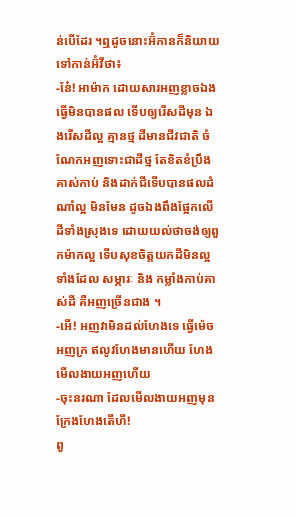ន់បើដែរ ។ឮដូចនោះអ៊ំកានក៏និយាយទៅកាន់អ៊ំវីថា៖
-នែ៎! អាម៉ាក ដោយសារអញខ្លាចឯងធ្វើមិនបានផល ទើបឲ្យរើសដីមុន ឯងរើសដីល្អ គ្មានថ្ម ដីមានជីវជាតិ ចំណែកអញទោះជាដីថ្ម តែខិតខំប្រឹងគាស់កាប់ និងដាក់ជីទើបបានផលដំណាំល្អ មិនមែន ដូចឯងពឹងផ្អែកលើដីទាំងស្រុងទេ ដោយយល់ថាចង់ឲ្យពួកម៉ាកល្អ ទើបសុខចិត្តយកដីមិនល្អ ទាំងដែល សម្ភារៈ និង កម្លាំងកាប់គាស់ដី គឺអញច្រើនជាង ។
-អើ! អញវាមិនដល់ហែងទេ ធ្វើម៉េចអញក្រ ឥលូវហែងមានហើយ ហែងមើលងាយអញហើយ
-ចុះនរណា ដែលមើលងាយអញមុន ក្រែងហែងតើហី!
ពួ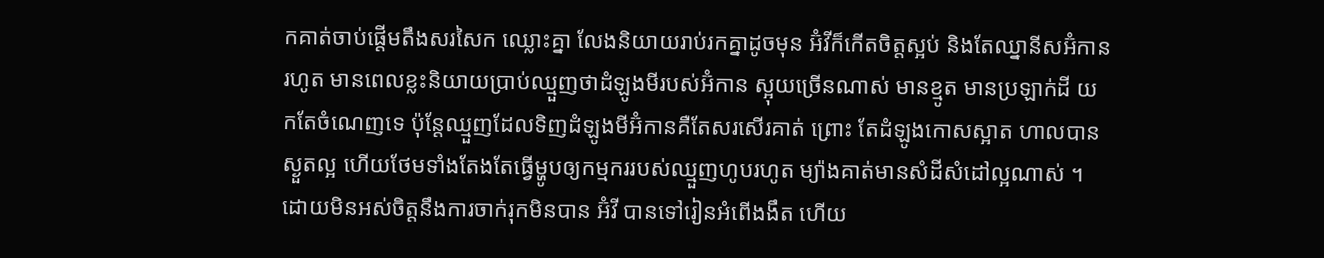កគាត់ចាប់ផ្ដើមតឹងសរសៃក ឈ្លោះគ្នា លែងនិយាយរាប់រកគ្នាដូចមុន អ៊ំវីក៏កើតចិត្តស្អប់ និងតែឈ្នានីសអ៊ំកានរហូត មានពេលខ្លះនិយាយប្រាប់ឈ្មួញថាដំឡូងមីរបស់អ៊ំកាន ស្អុយច្រើនណាស់ មានខ្មូត មានប្រឡាក់ដី យកតែចំណេញទេ ប៉ុន្ដែឈ្មួញដែលទិញដំឡូងមីអ៊ំកានគឺតែសរសើរគាត់ ព្រោះ តែដំឡូងកោសស្អាត ហាលបានស្ងួតល្អ ហើយថែមទាំងតែងតែធ្វើម្ហូបឲ្យកម្មកររបស់ឈ្មួញហូបរហូត ម្យ៉ាងគាត់មានសំដីសំដៅល្អណាស់ ។
ដោយមិនអស់ចិត្តនឹងការចាក់រុកមិនបាន អ៊ំវី បានទៅរៀនអំពើងងឹត ហើយ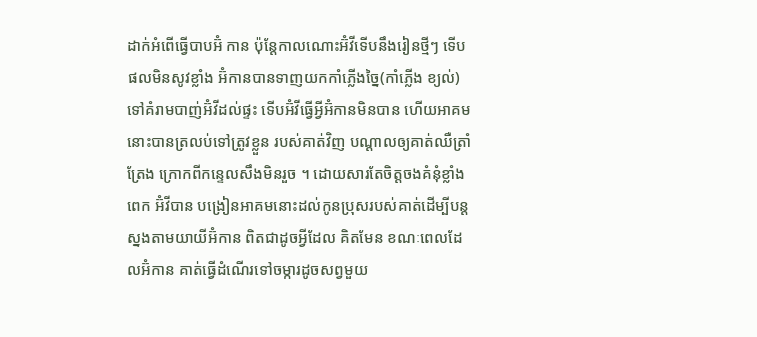ដាក់អំពើធ្វើបាបអ៊ំ កាន ប៉ុន្ដែកាលណោះអ៊ំវីទើបនឹងរៀនថ្មីៗ ទើបផលមិនសូវខ្លាំង អ៊ំកានបានទាញយកកាំភ្លើងច្នៃ(កាំភ្លើង ខ្យល់) ទៅគំរាមបាញ់អ៊ំវីដល់ផ្ទះ ទើបអ៊ំវីធ្វើអ្វីអ៊ំកានមិនបាន ហើយអាគមនោះបានត្រលប់ទៅត្រូវខ្លួន របស់គាត់វិញ បណ្ដាលឲ្យគាត់ឈឺត្រាំត្រែង ក្រោកពីកន្ទេលសឹងមិនរួច ។ ដោយសារតែចិត្តចងគំនុំខ្លាំង ពេក អ៊ំវីបាន បង្រៀនអាគមនោះដល់កូនប្រុសរបស់គាត់ដើម្បីបន្ដស្នងតាមយាយីអ៊ំកាន ពិតជាដូចអ្វីដែល គិតមែន ខណៈពេលដែលអ៊ំកាន គាត់ធ្វើដំណើរទៅចម្ការដូចសព្វមួយ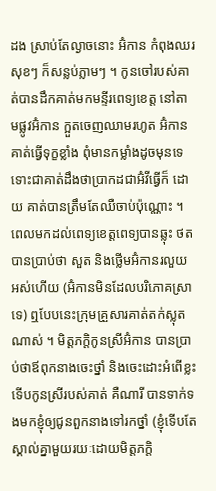ដង ស្រាប់តែល្ងាចនោះ អ៊ំកាន កំពុងឈរសុខៗ ក៏សន្លប់ភ្លាមៗ ។ កូនចៅរបស់គាត់បានដឹកគាត់មកមន្ទីរពេទ្យខេត្ត នៅតាមផ្លូវអ៊ំកាន ក្អួតចេញឈាមរហូត អ៊ំកានគាត់ធ្វើទុក្ខខ្លាំង ពុំមានកម្លាំងដូចមុនទេ ទោះជាគាត់ដឹងថាប្រាកដជាអ៊ំវីធ្វើក៏ ដោយ គាត់បានត្រឹមតែឈឺចាប់ប៉ុណ្ណោះ ។ ពេលមកដល់ពេទ្យខេត្តពេទ្យបានឆ្លុះ ថត បានប្រាប់ថា សួត និងថ្លើមអ៊ំកានរលួយអស់ហើយ (អ៊ំកានមិនដែលបរិភោគស្រាទេ) ឮបែបនេះក្រុមគ្រួសារគាត់តក់ស្លុត ណាស់ ។ មិត្តភក្ដិកូនស្រីអ៊ំកាន បានប្រាប់ថាឪពុកនាងចេះថ្នាំ និងចេះដោះអំពើខ្លះ ទើបកូនស្រីរបស់គាត់ គឺណារី បានទាក់ទងមកខ្ញុំឲ្យជូនពួកនាងទៅរកថ្នាំ (ខ្ញុំទើបតែស្គាល់គ្នាមួយរយៈដោយមិត្តភក្ដិ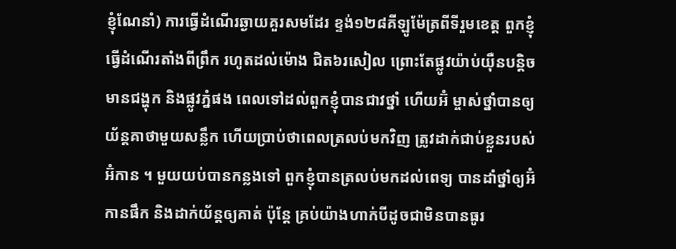ខ្ញុំណែនាំ) ការធ្វើដំណើរឆ្ងាយគួរសមដែរ ខ្ទង់១២៨គីឡូម៉ែត្រពីទីរួមខេត្ត ពួកខ្ញុំធ្វើដំណើរតាំងពីព្រឹក រហូតដល់ម៉ោង ជិត៦រសៀល ព្រោះតែផ្លូវយ៉ាប់យ៉ឺនបន្ដិច មានជង្ហុក និងផ្លូវភ្នំផង ពេលទៅដល់ពួកខ្ញុំបានជាវថ្នាំ ហើយអ៊ំ ម្ចាស់ថ្នាំបានឲ្យយ័ន្ដគាថាមួយសន្លឹក ហើយប្រាប់ថាពេលត្រលប់មកវិញ ត្រូវដាក់ជាប់ខ្លួនរបស់អ៊ំកាន ។ មួយយប់បានកន្លងទៅ ពួកខ្ញុំបានត្រលប់មកដល់ពេទ្យ បានដាំថ្នាំឲ្យអ៊ំកានផឹក និងដាក់យ័ន្ដឲ្យគាត់ ប៉ុន្ដែ គ្រប់យ៉ាងហាក់បីដូចជាមិនបានធូរ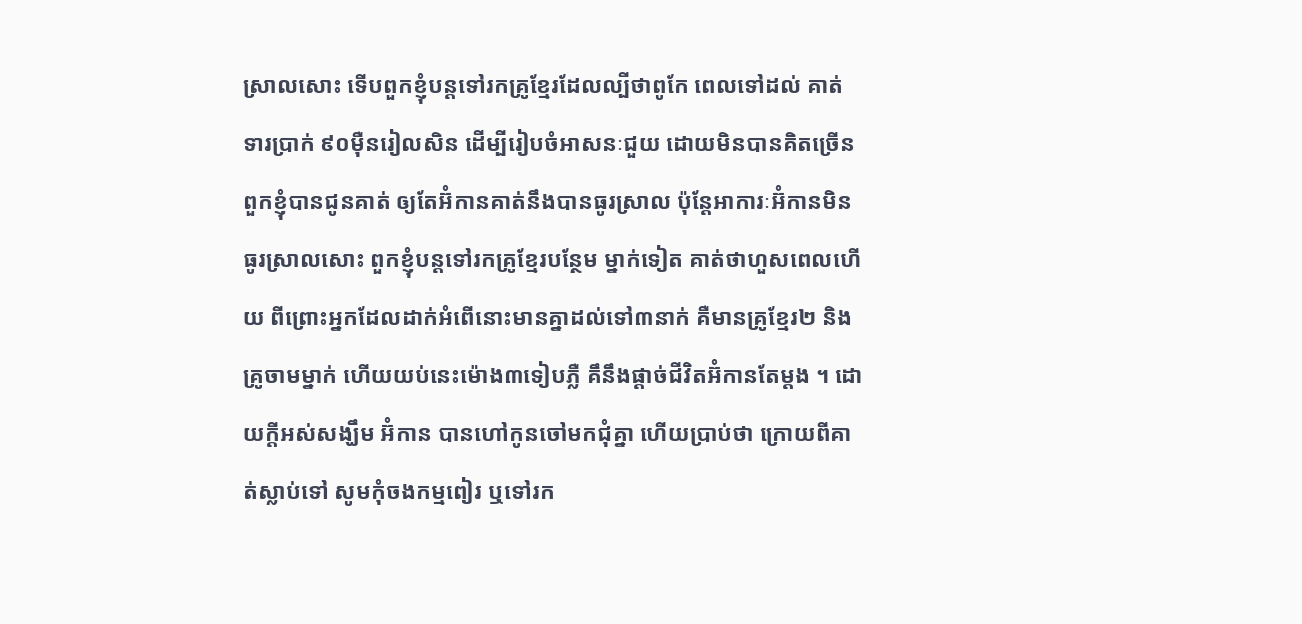ស្រាលសោះ ទើបពួកខ្ញុំបន្ដទៅរកគ្រូខ្មែរដែលល្បីថាពូកែ ពេលទៅដល់ គាត់ទារប្រាក់ ៩០ម៉ឺនរៀលសិន ដើម្បីរៀបចំអាសនៈជួយ ដោយមិនបានគិតច្រើន ពួកខ្ញុំបានជូនគាត់ ឲ្យតែអ៊ំកានគាត់នឹងបានធូរស្រាល ប៉ុន្ដែអាការៈអ៊ំកានមិនធូរស្រាលសោះ ពួកខ្ញុំបន្ដទៅរកគ្រូខ្មែរបន្ថែម ម្នាក់ទៀត គាត់ថាហួសពេលហើយ ពីព្រោះអ្នកដែលដាក់អំពើនោះមានគ្នាដល់ទៅ៣នាក់ គឺមានគ្រូខ្មែរ២ និងគ្រូចាមម្នាក់ ហើយយប់នេះម៉ោង៣ទៀបភ្លឺ គឹនឹងផ្ដាច់ជីវិតអ៊ំកានតែម្ដង ។ ដោយក្ដីអស់សង្ឃឹម អ៊ំកាន បានហៅកូនចៅមកជុំគ្នា ហើយប្រាប់ថា ក្រោយពីគាត់ស្លាប់ទៅ សូមកុំចងកម្មពៀរ ឬទៅរក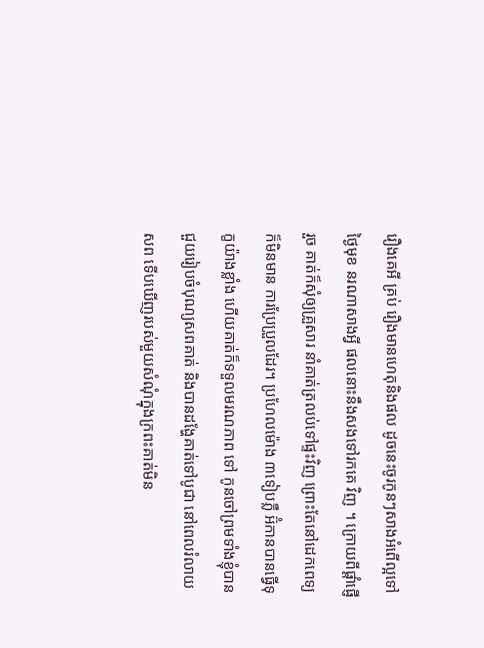រឿងគេអី គ្រប់ រឿងមានហេតុនិងផល ដូចនេះចូរកូនៗសាងអំពើល្អទៅថ្ងៃមុខ នរណាសាងអី្វ ផលនោះនឹងសងទៅរកគេ វិញ ។ ក្រោយពីផ្ដាំផ្ញើរួច គាត់ក៏សុំឲ្យគ្រួសារ នាំគាត់ត្រលប់ទៅផ្ទះវិញ ព្រោះតែនៅដេកពេទ្យក៏មិនមាន ការប្រែប្រួលដែរ។ ប្រហែលម៉ោង ៣ទៀបភ្លឺ អ៊ំកានបានធ្វើទុក្ខយ៉ាងខ្លាំង ហើយគាត់ក៏ទទួលមរណភាព ទៅ កូនចៅព្រមទាំងខ្ញុំបានជួយរៀបចំបុណ្យសពគាត់ និងបានដង្ហែគាត់ទៅបូជា នៅពេលរំលាយសព ទើបឃើញរបស់មួយសំណុំក្នុងក្រពះគាត់មិន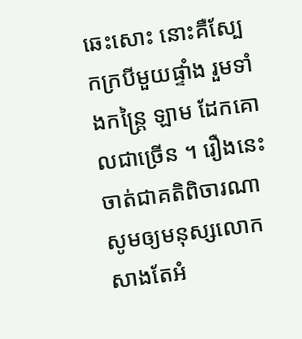ឆេះសោះ នោះគឺស្បែកក្របីមួយផ្ទាំង រួមទាំងកន្រៃ្ដ ឡាម ដែកគោលជាច្រើន ។ រឿងនេះចាត់ជាគតិពិចារណា សូមឲ្យមនុស្សលោក សាងតែអំ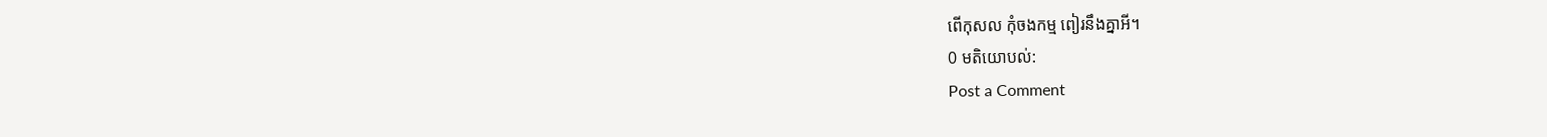ពើកុសល កុំចងកម្ម ពៀរនឹងគ្នាអី។
0 មតិយោបល់:
Post a Comment